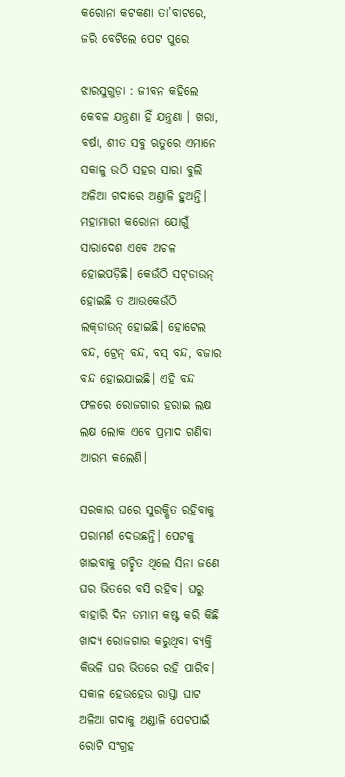କରୋନା କଟକଣା ତା’ବାଟରେ, ଜରି ବେଟିଲେ ପେଟ ପୁରେ

ଝାରସୁଗୁଡ଼ା : ଜୀବନ କହିଲେ କେବଳ ଯନ୍ତ୍ରଣା ହିଁ ଯନ୍ତ୍ରଣା । ଖରା, ବର୍ଷା, ଶୀତ ସବୁ ଋତୁରେ ଏମାନେ ସକାଳୁ ଉଠି ସହର ସାରା ବୁଲି ଅଳିଆ ଗଦାରେ ଅଣ୍ତାଳି ହୁଅନ୍ତି। ମହାମାରୀ କରୋନା ଯୋଗୁଁ ସାରାଦେଶ ଏବେ ଅଚଳ ହୋଇପଡ଼ିଛି। କେଉଁଠି ସଟ୍‌ଡାଉନ୍‌ ହୋଇଛି ତ ଆଉକେଉଁଠି ଲକ୍‌ଡାଉନ୍‌ ହୋଇଛି। ହୋଟେଲ ବନ୍ଦ, ଟ୍ରେନ୍‌ ବନ୍ଦ, ବସ୍‌ ବନ୍ଦ, ବଜ‌ାର ବନ୍ଦ ହୋଇଯାଇଛି। ଏହି ବନ୍ଦ ଫଳରେ ରୋଜଗାର ହରାଇ ଲକ୍ଷ ଲକ୍ଷ ଲୋକ ଏବେ ପ୍ରମାଦ ଗଣିବା ଆରମ୍ଭ କଲେଣି।

ସରକାର ଘରେ ସୁରକ୍ଷିତ ରହିବାକୁ ପରାମର୍ଶ ଦେଉଛନ୍ତି। ପେଟକୁ ଖାଇବାକୁ ଗଚ୍ଛିତ ଥିଲେ ସିନା ଜଣେ ଘର ଭିତରେ ବସି ରହିବ। ଘରୁ ବାହାରି ଦିନ ତମାମ କଷ୍ଟ କରି କିଛି ଖାଦ୍ୟ ରୋଜଗାର କରୁଥିବା ବ୍ୟକ୍ତି କିଭଳି ଘର ଭିତରେ ରହି ପାରିବ। ସକାଳ ହେଉହେଉ ରାସ୍ତା ଘାଟ ଅଳିଆ ଗଦାକୁ ଅଣ୍ଡାଳି ପେଟପାଇଁ ରୋଟି ସଂଗ୍ରହ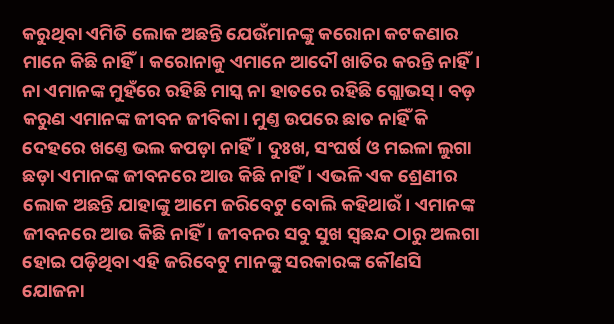କରୁଥିବା ଏମିତି ଲୋକ ଅଛନ୍ତି ଯେଉଁମାନଙ୍କୁ କରୋନା କଟକଣାର ମାନେ କିଛି ନାହିଁ। କରୋନାକୁ ଏମାନେ ଆଦୌ ଖାତିର କରନ୍ତି ନାହିଁ। ନା ଏମାନଙ୍କ ମୁହଁରେ ରହିଛି ମାସ୍କ ନା ହାତରେ ରହିଛି ଗ୍ଲୋଭସ୍‌। ବଡ଼ କରୁଣ ଏମାନଙ୍କ ଜୀବନ ଜୀବିକା। ମୁଣ୍ତ ଉପରେ ଛାତ ନାହିଁ କି ଦେହରେ ଖଣ୍ତେ ଭଲ କପଡ଼ା ନାହିଁ। ଦୁଃଖ, ସଂଘର୍ଷ ଓ ମଇଳା ଲୁଗା ଛଡ଼ା ଏମାନଙ୍କ ଜୀବନରେ ଆଉ କିଛି ନାହିଁ। ଏଭଳି ଏକ ଶ୍ରେଣୀର ଲୋକ ଅଛନ୍ତି ଯାହାଙ୍କୁ ଆମେ ଜରିବେଟୁ ବୋଲି କହିଥାଉଁ। ଏମା‌ନଙ୍କ ଜୀବନରେ ଆଉ କିଛି ନାହିଁ। ଜୀବନର ସବୁ ସୁଖ ସ୍ୱଛନ୍ଦ ଠାରୁ ଅଲଗା ହୋଇ ପଡ଼ିଥିବା ଏହି ଜରିବେଟୁ ମାନଙ୍କୁ ସରକାରଙ୍କ କୌଣସି ଯୋଜନା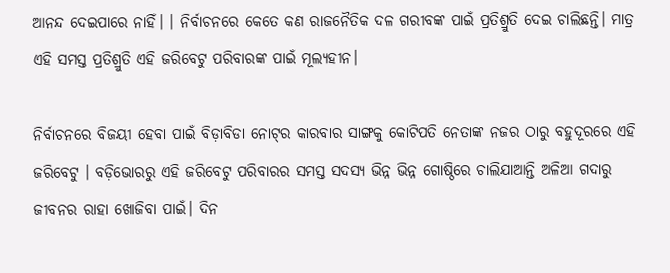ଆନନ୍ଦ ଦେଇପାରେ ନାହିଁ। । ନିର୍ବାଚନରେ କେତେ କଣ ରାଜନୈତିକ ଦଳ ଗରୀବଙ୍କ ପାଇଁ ପ୍ରତିଶ୍ରୁତି ଦେଇ ଚାଲିଛନ୍ତି। ମାତ୍ର ଏହି ସମସ୍ତ ପ୍ରତିଶ୍ରୁତି ଏହି ଜରିବେଟୁ ପରିବାରଙ୍କ ପାଇଁ ମୂଲ୍ୟହୀନ।

ନିର୍ବାଚନରେ ବିଜୟୀ ହେବା ପାଇଁ ବିଡ଼ାବିଡା ନୋଟ୍‌ର କାରବାର ସାଙ୍ଗକୁ କୋଟିପତି ନେତାଙ୍କ ନଜର ଠାରୁ ବହୁଦୂରରେ ଏହି ଜରିବେଟୁ । ବଡ଼ିଭୋରରୁ ଏହି ଜରିବେଟୁ ପରିବାରର ସମସ୍ତ ସଦସ୍ୟ ଭିନ୍ନ ଭିନ୍ନ ଗୋଷ୍ଠିରେ ଚାଲିଯାଆନ୍ତି ଅଳିଆ ଗଦାରୁ ଜୀବନର ରାହା ଖୋଜିବା ପାଇଁ। ଦିନ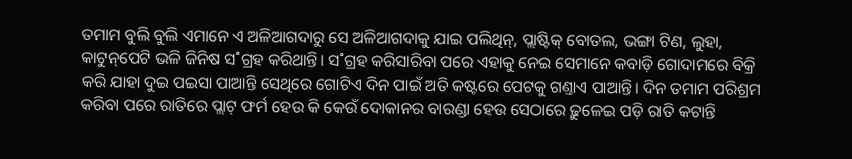ତମାମ ବୁଲି ବୁଲି ଏମାନେ ଏ ଅଳିଆଗଦାରୁ ସେ ଅଳିଆଗଦାକୁ ଯାଇ ପଲିଥିନ୍‌, ପ୍ଲାଷ୍ଟିକ୍‌ ବୋତଲ, ଭଙ୍ଗା ଟିଣ, ଲୁହା, କାଟୁନ୍‌ପେଟି ଭଳି ଜିନିଷ ସ˚ଗ୍ରହ କରିଥାନ୍ତି। ସ˚ଗ୍ରହ କରିସାରିବା ପରେ ଏହାକୁ ନେଇ ସେମାନେ କବାଡ଼ି ଗୋଦାମରେ ବିକ୍ରି କରି ଯାହା ଦୁଇ ପଇସା ପାଆନ୍ତି ସେଥିରେ ଗୋଟିଏ ଦିନ ପାଇଁ ଅତି କଷ୍ଟରେ ପେଟକୁ ଗଣ୍ତାଏ ପାଆନ୍ତି। ଦିନ ତମାମ ପରିଶ୍ରମ କରିବା ପରେ ରାତିରେ ପ୍ଲାଟ୍‌ ଫର୍ମ ହେଉ କି କେଉଁ ଦୋକାନର ବାରଣ୍ଡା ହେଉ ସେଠାରେ ଢ଼ୁଳେଇ ପଡ଼ି ରାତି କଟାନ୍ତି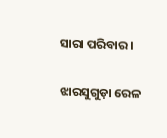ସାରା ପରିବାର।

ଝାରସୁଗୁଡ଼ା ରେଳ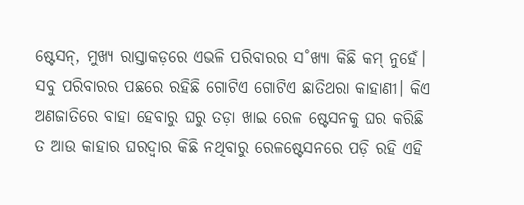ଷ୍ଟେସନ୍‌, ମୁଖ୍ୟ ରାସ୍ତାକଡ଼ରେ ଏଭଳି ପରିବାରର ସ˚ଖ୍ୟା କିଛି କମ୍‌ ନୁହେଁ। ସବୁ ପରିବାରର ପଛରେ ରହିଛି ଗୋଟିଏ ଗୋଟିଏ ଛାତିଥରା କାହାଣୀ। କିଏ ଅଣଜାତିରେ ବାହା ହେବାରୁ ଘରୁ ତଡ଼ା ଖାଇ ରେଳ ଷ୍ଟେସନକୁ ଘର କରିଛି ତ ଆଉ କାହାର ଘରଦ୍ୱାର କିଛି ନଥିବାରୁ ରେଳଷ୍ଟେସନରେ ପଡ଼ି ରହି ଏହି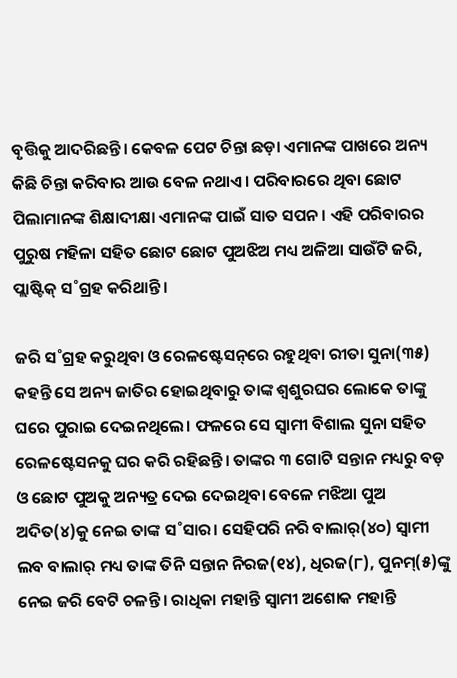ବୃତ୍ତିକୁ ଆଦରିଛନ୍ତି। କେବଳ ପେଟ ଚିନ୍ତା ଛଡ଼ା ଏମାନଙ୍କ ପାଖରେ ଅନ୍ୟ କିଛି ଚିନ୍ତା କରିବାର ଆଉ ବେଳ ନଥାଏ। ପରିବାରରେ ଥିବା ଛୋଟ ପିଲାମାନଙ୍କ ଶିକ୍ଷାଦୀକ୍ଷା ଏମାନଙ୍କ ପାଇଁ ସାତ ସପନ। ଏହି ପରିବାରର ପୁରୁଷ ମହିଳା ସହିତ ଛୋଟ ଛୋଟ ପୁଅଝିଅ ମଧ୍ୟ ଅଳିଆ ସାଉଁଟି ଜରି, ପ୍ଲାଷ୍ଟିକ୍‌ ସ˚ଗ୍ରହ କରିଥାନ୍ତି।

ଜରି ସ˚ଗ୍ରହ କରୁଥିବା ଓ ରେଳଷ୍ଟେସନ୍‌ରେ ରହୁଥିବା ରୀତା ସୁନା(୩୫) କହନ୍ତି ସେ ଅନ୍ୟ ଜାତିର ହୋଇଥିବାରୁ ତାଙ୍କ ଶ୍ୱଶୁରଘର ଲୋକେ ତାଙ୍କୁ ଘରେ ପୁରାଇ ଦେଇନଥିଲେ। ଫଳରେ ସେ ସ୍ୱାମୀ ବିଶାଲ ସୁନା ସହିତ ରେଳଷ୍ଟେସନକୁ ଘର କରି ରହିଛନ୍ତି। ତାଙ୍କର ୩ ଗୋଟି ସନ୍ତାନ ମଧ୍ୟରୁ ବଡ଼ ଓ ଛୋଟ ପୁଅକୁ ଅନ୍ୟତ୍ର ଦେଇ ଦେଇଥିବା ବେଳେ ମଝିଆ ପୁଅ ଅଦିତ(୪)କୁ ନେଇ ତାଙ୍କ ସ˚ସାର। ସେହିପରି ନରି ବାଲାର୍(୪୦) ସ୍ୱାମୀ ଲବ ବାଲାର୍ ମଧ୍ୟ ତାଙ୍କ ତିନି ସନ୍ତାନ ନିରଜ(୧୪), ଧିରଜ(୮), ପୁନମ୍‌(୫)ଙ୍କୁ ନେଇ ଜରି ବେଟି ଚଳନ୍ତି। ରାଧିକା ମହାନ୍ତି ସ୍ୱାମୀ ଅଶୋକ ମହାନ୍ତି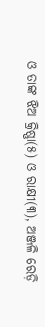ଓ ତାଙ୍କ ଝିଅ କ୍ରିଷ୍ଣା(୫) ଓ ରାକ୍ଷୀ(୩), ଅଞ୍ଜଳି ରେଡ଼ି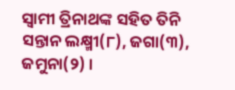ସ୍ୱାମୀ ତ୍ରିନାଥଙ୍କ ସହିତ ତିନି ସନ୍ତାନ ଲକ୍ଷ୍ମୀ(୮), ଜଗା(୩), ଜମୁନା(୨) ।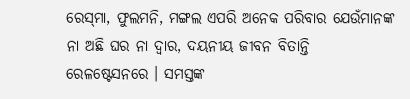ରେସ୍‌ମା, ଫୁଲମନି, ମଙ୍ଗଲ ଏପରି ଅନେକ ପରିବାର ଯେଉଁମାନଙ୍କ ନା ଅଛି ଘର ନା ଦ୍ୱାର, ଦୟନୀୟ ଜୀବନ ବିତାନ୍ତି ରେଳଷ୍ଟେସନରେ । ସମସ୍ତଙ୍କ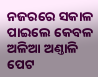ନଜରରେ ସକାଳ ପାଇଲେ କେବଳ ଅଳିଆ ଅଣ୍ତାଳି ପେଟ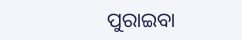ପୁରାଇବା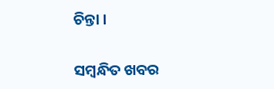ଚିନ୍ତା ।

ସମ୍ବନ୍ଧିତ ଖବର